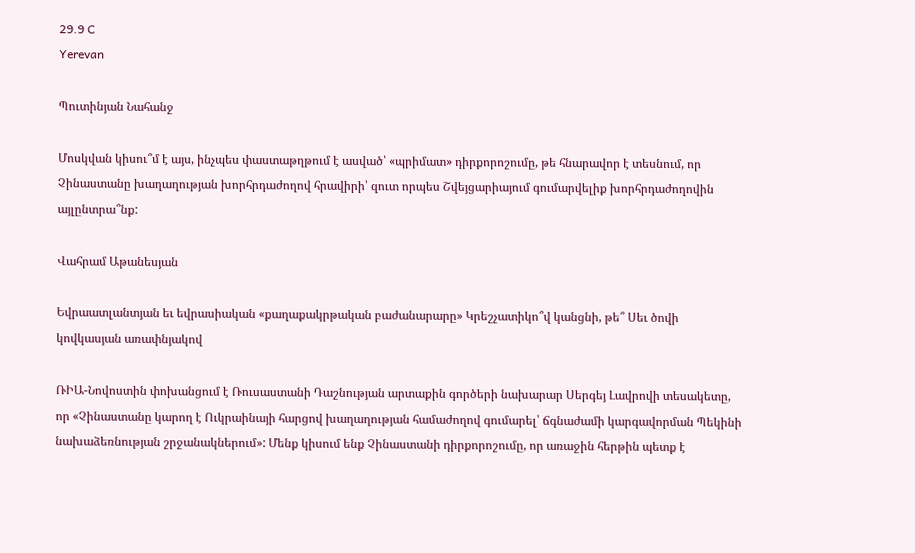29.9 C
Yerevan

Պուտինյան Նահանջ

Մոսկվան կիսու՞մ է այս, ինչպես փաստաթղթում է ասված՝ «պրիմատ» դիրքորոշումը, թե հնարավոր է տեսնում, որ Չինաստանը խաղաղության խորհրդաժողով հրավիրի՝ զուտ որպես Շվեյցարիայում գումարվելիք խորհրդաժողովին այլընտրա՞նք:

Վահրամ Աթանեսյան

Եվրաատլանտյան եւ եվրասիական «քաղաքակրթական բաժանարարը» Կրեշչատիկո՞վ կանցնի, թե՞ Սեւ ծովի կովկասյան առափնյակով

ՌԻԱ-Նովոստին փոխանցում է Ռուսաստանի Դաշնության արտաքին գործերի նախարար Սերգեյ Լավրովի տեսակետը, որ «Չինաստանը կարող է Ուկրաինայի հարցով խաղաղության համաժողով գումարել՝ ճգնաժամի կարգավորման Պեկինի նախաձեռնության շրջանակներում»: Մենք կիսում ենք Չինաստանի դիրքորոշումը, որ առաջին հերթին պետք է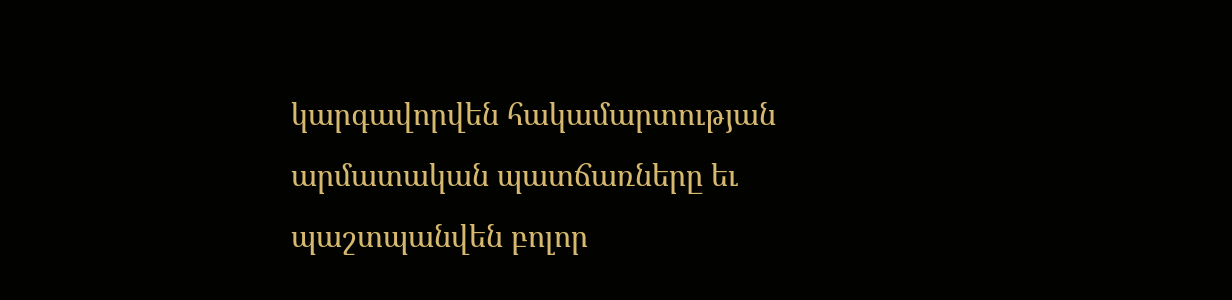կարգավորվեն հակամարտության արմատական պատճառները եւ պաշտպանվեն բոլոր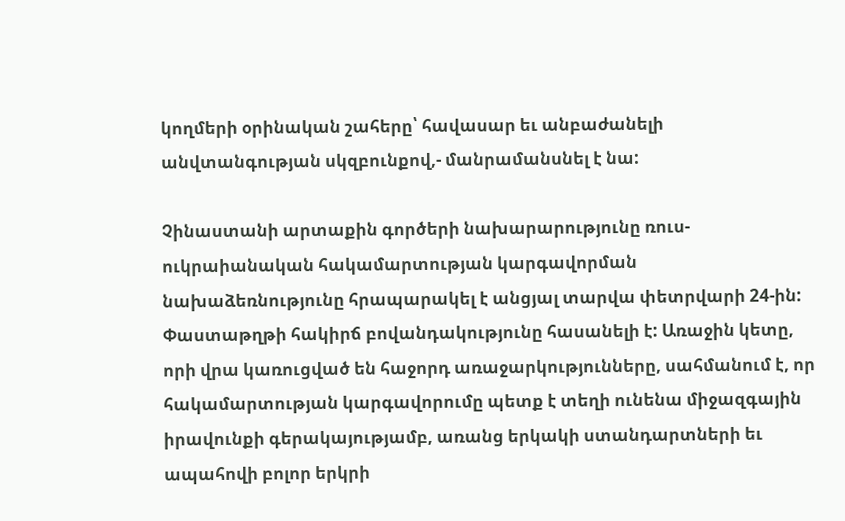կողմերի օրինական շահերը՝ հավասար եւ անբաժանելի անվտանգության սկզբունքով,- մանրամանսնել է նա:

Չինաստանի արտաքին գործերի նախարարությունը ռուս-ուկրաիանական հակամարտության կարգավորման նախաձեռնությունը հրապարակել է անցյալ տարվա փետրվարի 24-ին: Փաստաթղթի հակիրճ բովանդակությունը հասանելի է: Առաջին կետը, որի վրա կառուցված են հաջորդ առաջարկությունները, սահմանում է, որ հակամարտության կարգավորումը պետք է տեղի ունենա միջազգային իրավունքի գերակայությամբ, առանց երկակի ստանդարտների եւ ապահովի բոլոր երկրի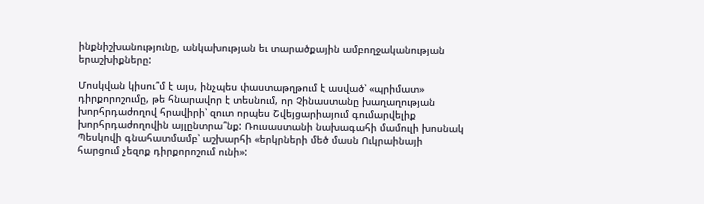ինքնիշխանությունը, անկախության եւ տարածքային ամբողջականության երաշխիքները:

Մոսկվան կիսու՞մ է այս, ինչպես փաստաթղթում է ասված՝ «պրիմատ» դիրքորոշումը, թե հնարավոր է տեսնում, որ Չինաստանը խաղաղության խորհրդաժողով հրավիրի՝ զուտ որպես Շվեյցարիայում գումարվելիք խորհրդաժողովին այլընտրա՞նք: Ռուսաստանի նախագահի մամուլի խոսնակ Պեսկովի գնահատմամբ՝ աշխարհի «երկրների մեծ մասն Ուկրաինայի հարցում չեզոք դիրքորոշում ունի»: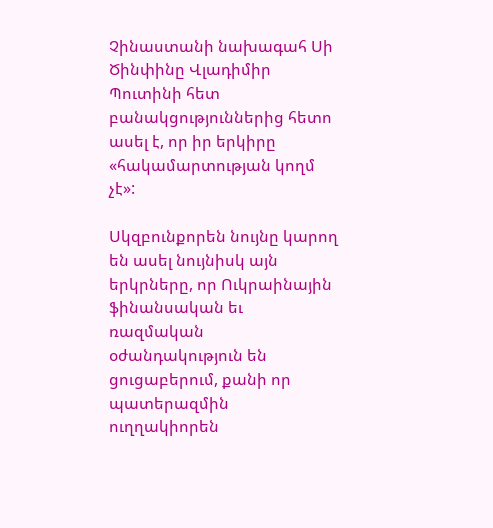Չինաստանի նախագահ Սի Ծինփինը Վլադիմիր Պուտինի հետ բանակցություններից հետո ասել է, որ իր երկիրը «հակամարտության կողմ չէ»:

Սկզբունքորեն նույնը կարող են ասել նույնիսկ այն երկրները, որ Ուկրաինային ֆինանսական եւ ռազմական օժանդակություն են ցուցաբերում, քանի որ պատերազմին ուղղակիորեն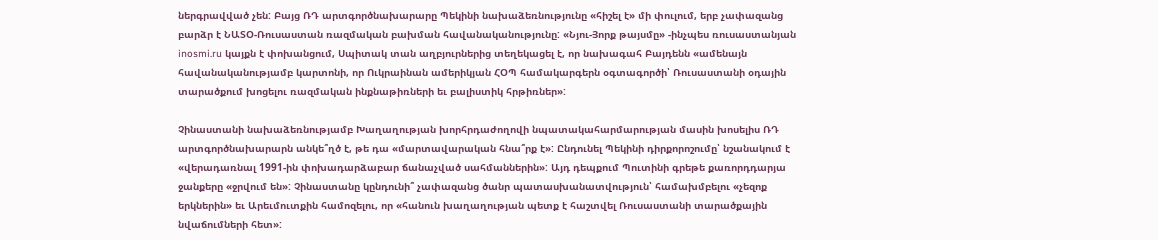ներգրավված չեն: Բայց ՌԴ արտգործնախարարը Պեկինի նախաձեռնությունը «հիշել է» մի փուլում, երբ չափազանց բարձր է ՆԱՏՕ-Ռուսաստան ռազմական բախման հավանականությունը: «Նյու-Յորք թայսմը» ‑ինչպես ռուսաստանյան inosmi.ru կայքն է փոխանցում, Սպիտակ տան աղբյուրներից տեղեկացել է, որ նախագահ Բայդենն «ամենայն հավանականությամբ կարտոնի, որ Ուկրաինան ամերիկյան ՀՕՊ համակարգերն օգտագործի՝ Ռուսաստանի օդային տարածքում խոցելու ռազմական ինքնաթիռների եւ բալիստիկ հրթիռներ»:

Չինաստանի նախաձեռնությամբ Խաղաղության խորհրդաժողովի նպատակահարմարության մասին խոսելիս ՌԴ արտգործնախարարն անկե՞ղծ է, թե դա «մարտավարական հնա՞րք է»: Ընդունել Պեկինի դիրքորոշումը՝ նշանակում է «վերադառնալ 1991-ին փոխադարձաբար ճանաչված սահմաններին»: Այդ դեպքում Պուտինի գրեթե քառորդդարյա ջանքերը «ջրվում են»: Չինաստանը կընդունի՞ չափազանց ծանր պատասխանատվություն՝ համախմբելու «չեզոք երկներին» եւ Արեւմուտքին համոզելու, որ «հանուն խաղաղության պետք է հաշտվել Ռուսաստանի տարածքային նվաճումների հետ»: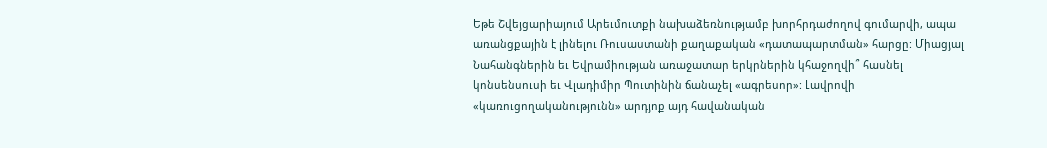Եթե Շվեյցարիայում Արեւմուտքի նախաձեռնությամբ խորհրդաժողով գումարվի, ապա առանցքային է լինելու Ռուսաստանի քաղաքական «դատապարտման» հարցը: Միացյալ Նահանգներին եւ Եվրամիության առաջատար երկրներին կհաջողվի՞ հասնել կոնսենսուսի եւ Վլադիմիր Պուտինին ճանաչել «ագրեսոր»: Լավրովի «կառուցողականությունն» արդյոք այդ հավանական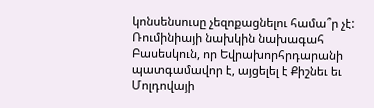կոնսենսուսը չեզոքացնելու համա՞ր չէ: Ռումինիայի նախկին նախագահ Բասեսկուն, որ Եվրախորհրդարանի պատգամավոր է, այցելել է Քիշնեւ եւ Մոլդովայի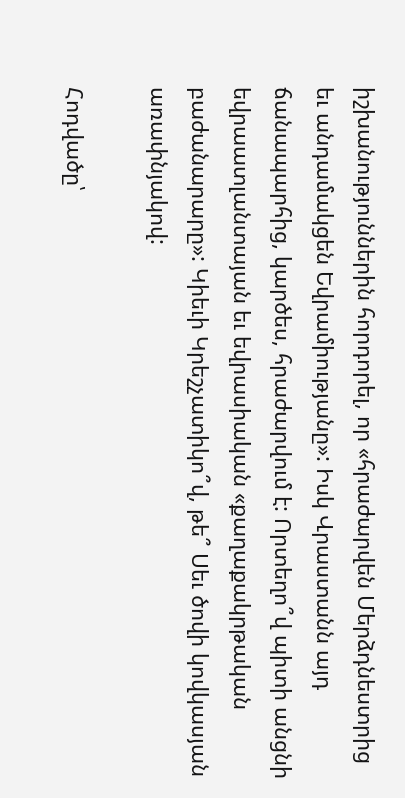իշխանություններին հորդորել, որ «հրաժարվեն Մերձդնեստրից եւ անդամակցեն Եվրամիությանը»: Իսկ Վրաստանն այդ ճանապարհից, կարծես, հրաժարվում է: Որտեղո՞վ պիտի անցնի եվրաատլանտայան եւ եվրասիական «քաղաքակրթական բաժանարարը»: Կիեւի Կրեշչատիկո՞վ, թե՞ Սեւ ծովի կովկասյան առափնյակով:

Հոդվածը՝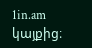1in.am կայքից։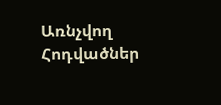Առնչվող Հոդվածներ